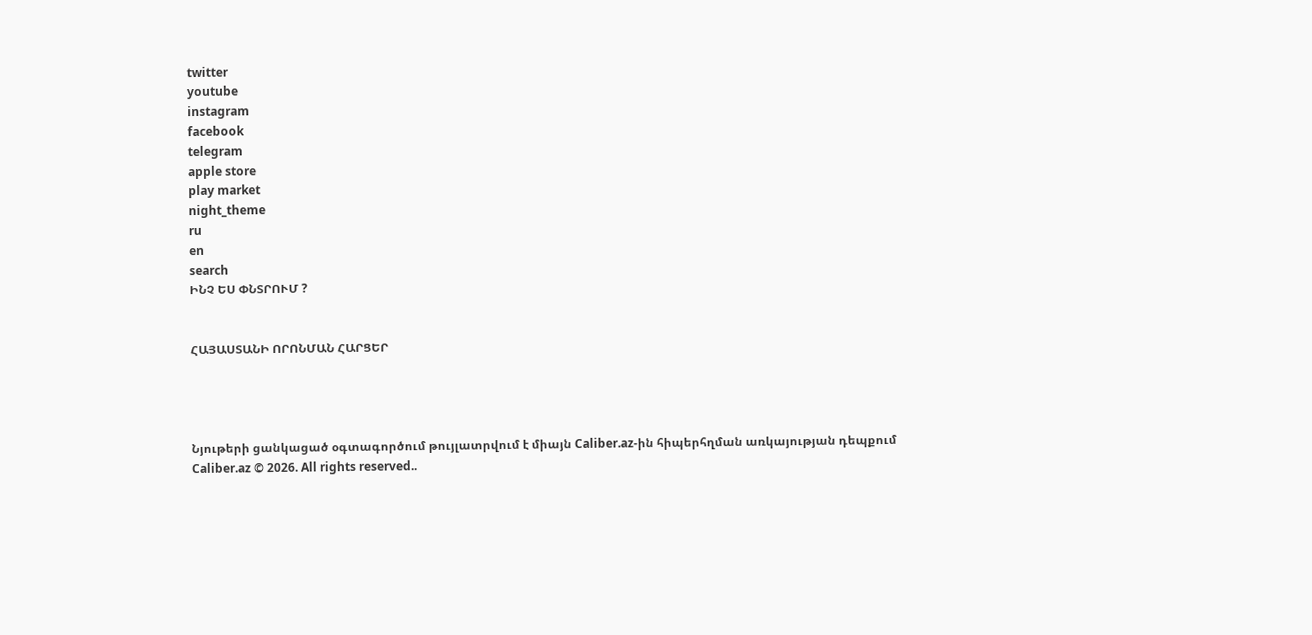twitter
youtube
instagram
facebook
telegram
apple store
play market
night_theme
ru
en
search
ԻՆՉ ԵՍ ՓՆՏՐՈՒՄ ?


ՀԱՅԱՍՏԱՆԻ ՈՐՈՆՄԱՆ ՀԱՐՑԵՐ




Նյութերի ցանկացած օգտագործում թույլատրվում է միայն Caliber.az-ին հիպերհղման առկայության դեպքում
Caliber.az © 2026. All rights reserved..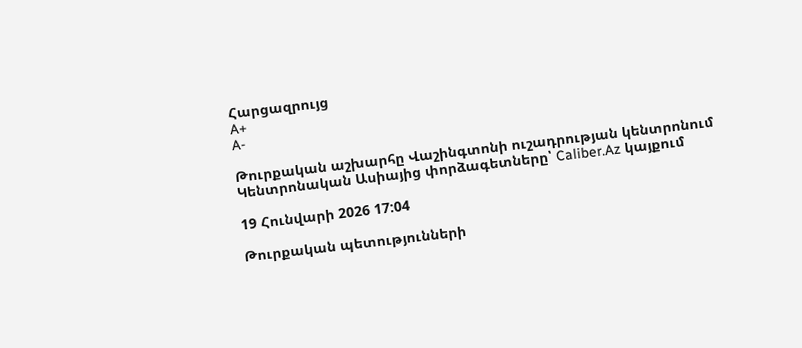Հարցազրույց
A+
A-

Թուրքական աշխարհը Վաշինգտոնի ուշադրության կենտրոնում Կենտրոնական Ասիայից փորձագետները՝ Caliber.Az կայքում

19 Հունվարի 2026 17:04

Թուրքական պետությունների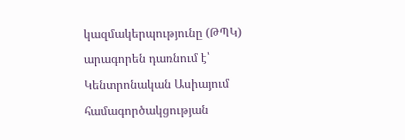կազմակերպությունը (ԹՊԿ) արագորեն դառնում է՝ Կենտրոնական Ասիայում համագործակցության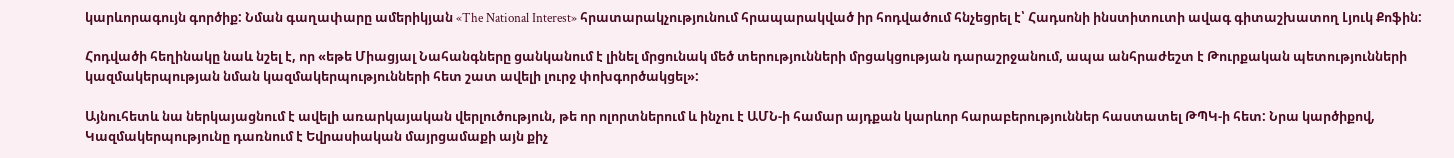կարևորագույն գործիք: Նման գաղափարը ամերիկյան «The National Interest» հրատարակչությունում հրապարակված իր հոդվածում հնչեցրել է՝ Հադսոնի ինստիտուտի ավագ գիտաշխատող Լյուկ Քոֆին:

Հոդվածի հեղինակը նաև նշել է, որ «եթե Միացյալ Նահանգները ցանկանում է լինել մրցունակ մեծ տերությունների մրցակցության դարաշրջանում, ապա անհրաժեշտ է Թուրքական պետությունների կազմակերպության նման կազմակերպությունների հետ շատ ավելի լուրջ փոխգործակցել»:

Այնուհետև նա ներկայացնում է ավելի առարկայական վերլուծություն, թե որ ոլորտներում և ինչու է ԱՄՆ-ի համար այդքան կարևոր հարաբերություններ հաստատել ԹՊԿ-ի հետ: Նրա կարծիքով, Կազմակերպությունը դառնում է Եվրասիական մայրցամաքի այն քիչ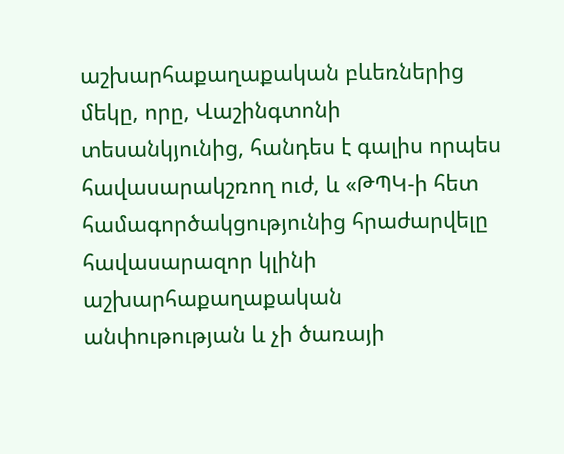աշխարհաքաղաքական բևեռներից մեկը, որը, Վաշինգտոնի տեսանկյունից, հանդես է գալիս որպես հավասարակշռող ուժ, և «ԹՊԿ-ի հետ համագործակցությունից հրաժարվելը հավասարազոր կլինի աշխարհաքաղաքական անփութության և չի ծառայի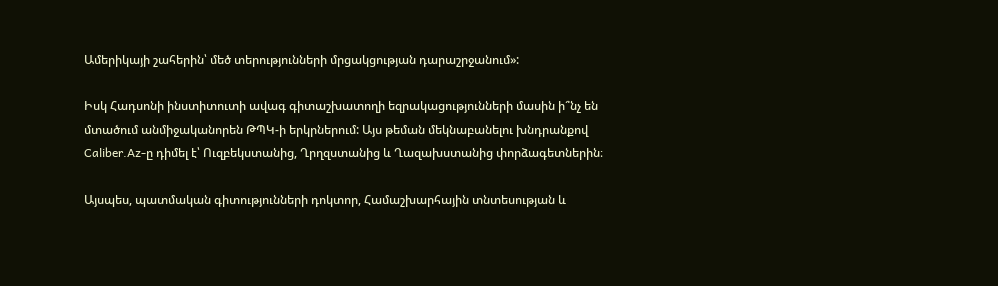Ամերիկայի շահերին՝ մեծ տերությունների մրցակցության դարաշրջանում»:

Իսկ Հադսոնի ինստիտուտի ավագ գիտաշխատողի եզրակացությունների մասին ի՞նչ են մտածում անմիջականորեն ԹՊԿ-ի երկրներում: Այս թեման մեկնաբանելու խնդրանքով Caliber.Az-ը դիմել է՝ Ուզբեկստանից, Ղրղզստանից և Ղազախստանից փորձագետներին։

Այսպես, պատմական գիտությունների դոկտոր, Համաշխարհային տնտեսության և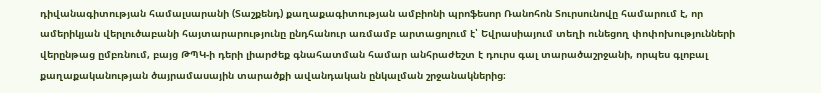դիվանագիտության համալսարանի (Տաշքենդ) քաղաքագիտության ամբիոնի պրոֆեսոր Ռանոհոն Տուրսունովը համարում է, որ ամերիկյան վերլուծաբանի հայտարարությունը ընդհանուր առմամբ արտացոլում է՝ Եվրասիայում տեղի ունեցող փոփոխությունների վերընթաց ըմբռնում, բայց ԹՊԿ-ի դերի լիարժեք գնահատման համար անհրաժեշտ է դուրս գալ տարածաշրջանի, որպես գլոբալ քաղաքականության ծայրամասային տարածքի ավանդական ընկալման շրջանակներից։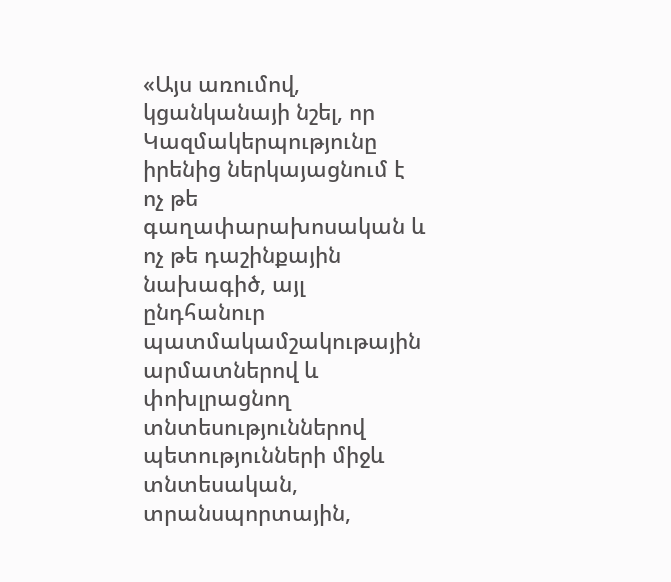«Այս առումով, կցանկանայի նշել, որ Կազմակերպությունը իրենից ներկայացնում է ոչ թե գաղափարախոսական և ոչ թե դաշինքային նախագիծ, այլ ընդհանուր պատմակամշակութային արմատներով և փոխլրացնող տնտեսություններով պետությունների միջև տնտեսական, տրանսպորտային,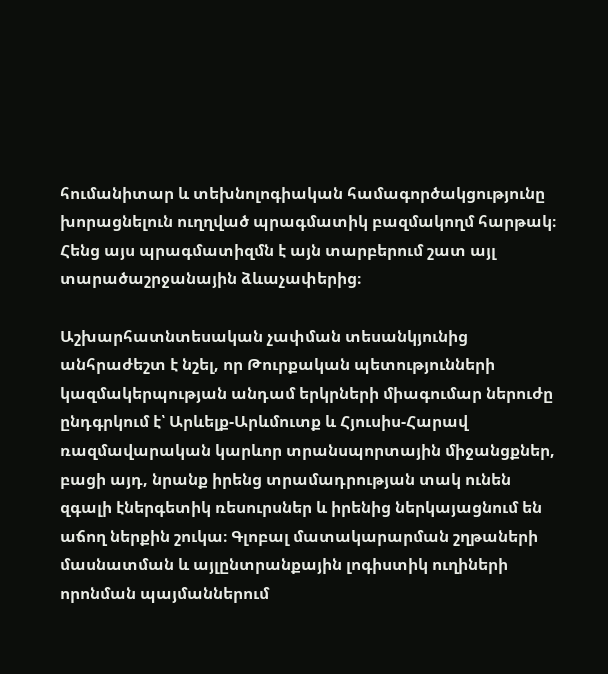հումանիտար և տեխնոլոգիական համագործակցությունը խորացնելուն ուղղված պրագմատիկ բազմակողմ հարթակ։ Հենց այս պրագմատիզմն է այն տարբերում շատ այլ տարածաշրջանային ձևաչափերից։

Աշխարհատնտեսական չափման տեսանկյունից անհրաժեշտ է նշել, որ Թուրքական պետությունների կազմակերպության անդամ երկրների միագումար ներուժը ընդգրկում է՝ Արևելք-Արևմուտք և Հյուսիս-Հարավ ռազմավարական կարևոր տրանսպորտային միջանցքներ, բացի այդ, նրանք իրենց տրամադրության տակ ունեն զգալի էներգետիկ ռեսուրսներ և իրենից ներկայացնում են աճող ներքին շուկա։ Գլոբալ մատակարարման շղթաների մասնատման և այլընտրանքային լոգիստիկ ուղիների որոնման պայմաններում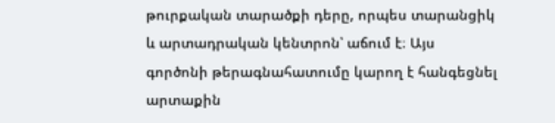թուրքական տարածքի դերը, որպես տարանցիկ և արտադրական կենտրոն՝ աճում է։ Այս գործոնի թերագնահատումը կարող է հանգեցնել արտաքին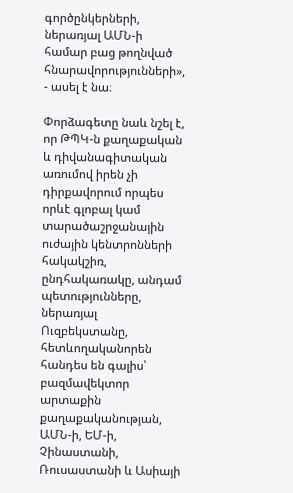գործընկերների, ներառյալ ԱՄՆ-ի համար բաց թողնված հնարավորությունների», - ասել է նա։

Փորձագետը նաև նշել է, որ ԹՊԿ-ն քաղաքական և դիվանագիտական առումով իրեն չի դիրքավորում որպես որևէ գլոբալ կամ տարածաշրջանային ուժային կենտրոնների հակակշիռ, ընդհակառակը, անդամ պետությունները, ներառյալ Ուզբեկստանը, հետևողականորեն հանդես են գալիս՝ բազմավեկտոր արտաքին քաղաքականության, ԱՄՆ-ի, ԵՄ-ի, Չինաստանի, Ռուսաստանի և Ասիայի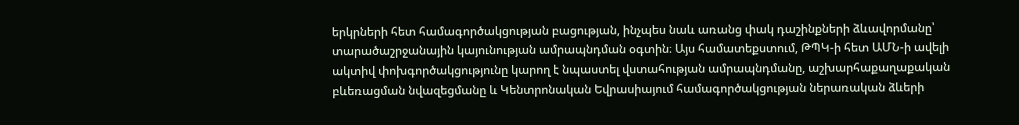երկրների հետ համագործակցության բացության, ինչպես նաև առանց փակ դաշինքների ձևավորմանը՝ տարածաշրջանային կայունության ամրապնդման օգտին։ Այս համատեքստում, ԹՊԿ-ի հետ ԱՄՆ-ի ավելի ակտիվ փոխգործակցությունը կարող է նպաստել վստահության ամրապնդմանը, աշխարհաքաղաքական բևեռացման նվազեցմանը և Կենտրոնական Եվրասիայում համագործակցության ներառական ձևերի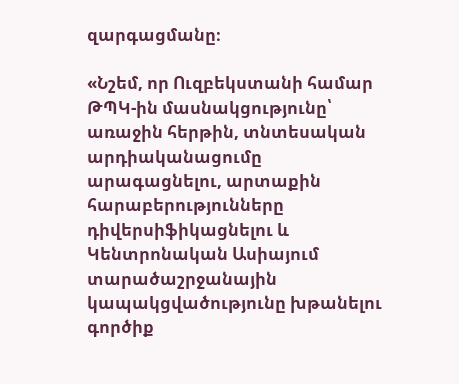զարգացմանը։

«Նշեմ, որ Ուզբեկստանի համար ԹՊԿ-ին մասնակցությունը՝ առաջին հերթին, տնտեսական արդիականացումը արագացնելու, արտաքին հարաբերությունները դիվերսիֆիկացնելու և Կենտրոնական Ասիայում տարածաշրջանային կապակցվածությունը խթանելու գործիք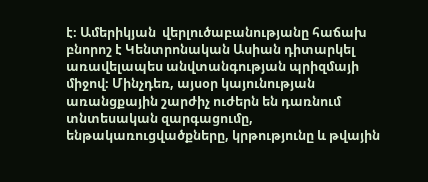է։ Ամերիկյան  վերլուծաբանությանը հաճախ բնորոշ է Կենտրոնական Ասիան դիտարկել առավելապես անվտանգության պրիզմայի միջով։ Մինչդեռ, այսօր կայունության առանցքային շարժիչ ուժերն են դառնում տնտեսական զարգացումը, ենթակառուցվածքները, կրթությունը և թվային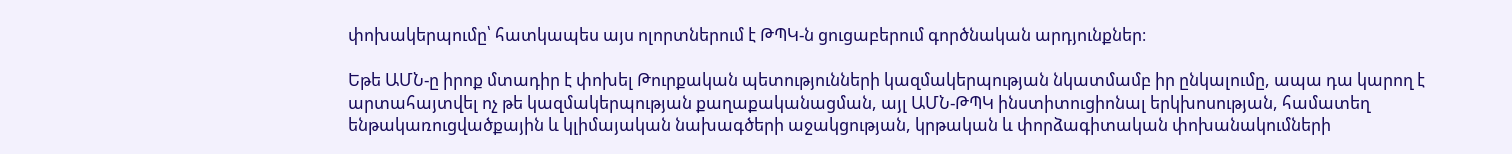փոխակերպումը՝ հատկապես այս ոլորտներում է ԹՊԿ-ն ցուցաբերում գործնական արդյունքներ։

Եթե ԱՄՆ-ը իրոք մտադիր է փոխել Թուրքական պետությունների կազմակերպության նկատմամբ իր ընկալումը, ապա դա կարող է արտահայտվել ոչ թե կազմակերպության քաղաքականացման, այլ ԱՄՆ-ԹՊԿ ինստիտուցիոնալ երկխոսության, համատեղ ենթակառուցվածքային և կլիմայական նախագծերի աջակցության, կրթական և փորձագիտական փոխանակումների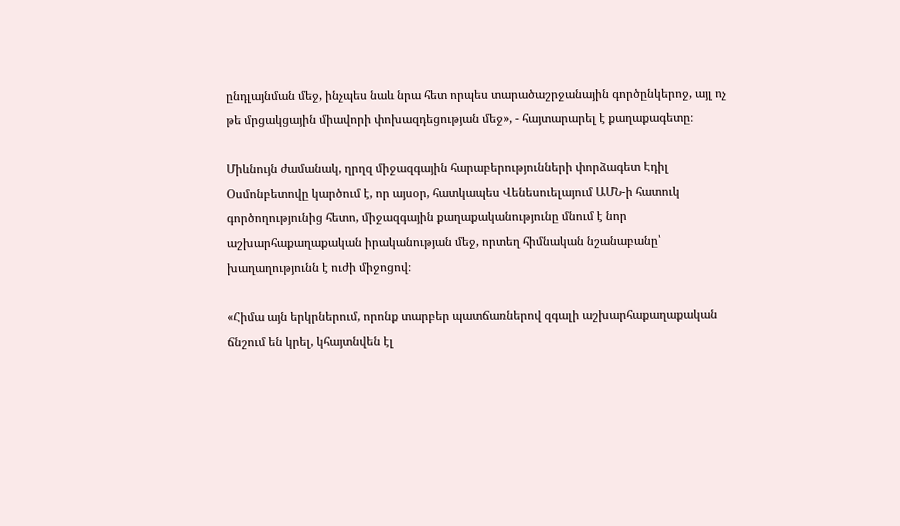ընդլայնման մեջ, ինչպես նաև նրա հետ որպես տարածաշրջանային գործընկերոջ, այլ ոչ թե մրցակցային միավորի փոխազդեցության մեջ», - հայտարարել է քաղաքագետը։

Միևնույն ժամանակ, ղրղզ միջազգային հարաբերությունների փորձագետ Էդիլ Օսմոնբետովը կարծում է, որ այսօր, հատկապես Վենեսուելայում ԱՄՆ-ի հատուկ գործողությունից հետո, միջազգային քաղաքականությունը մնում է նոր աշխարհաքաղաքական իրականության մեջ, որտեղ հիմնական նշանաբանը՝ խաղաղությունն է ուժի միջոցով։

«Հիմա այն երկրներում, որոնք տարբեր պատճառներով զգալի աշխարհաքաղաքական ճնշում են կրել, կհայտնվեն էլ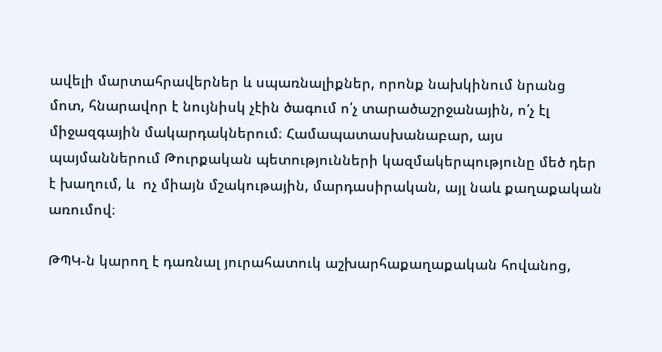ավելի մարտահրավերներ և սպառնալիքներ, որոնք նախկինում նրանց մոտ, հնարավոր է նույնիսկ չէին ծագում ո՛չ տարածաշրջանային, ո՛չ էլ միջազգային մակարդակներում։ Համապատասխանաբար, այս պայմաններում Թուրքական պետությունների կազմակերպությունը մեծ դեր է խաղում, և  ոչ միայն մշակութային, մարդասիրական, այլ նաև քաղաքական առումով։

ԹՊԿ-ն կարող է դառնալ յուրահատուկ աշխարհաքաղաքական հովանոց,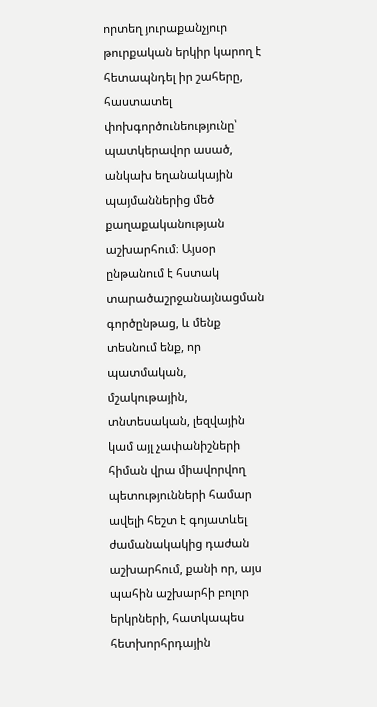որտեղ յուրաքանչյուր թուրքական երկիր կարող է հետապնդել իր շահերը, հաստատել փոխգործունեությունը՝ պատկերավոր ասած, անկախ եղանակային պայմաններից մեծ քաղաքականության աշխարհում։ Այսօր ընթանում է հստակ տարածաշրջանայնացման գործընթաց, և մենք տեսնում ենք, որ պատմական, մշակութային, տնտեսական, լեզվային կամ այլ չափանիշների հիման վրա միավորվող պետությունների համար ավելի հեշտ է գոյատևել ժամանակակից դաժան աշխարհում, քանի որ, այս պահին աշխարհի բոլոր երկրների, հատկապես հետխորհրդային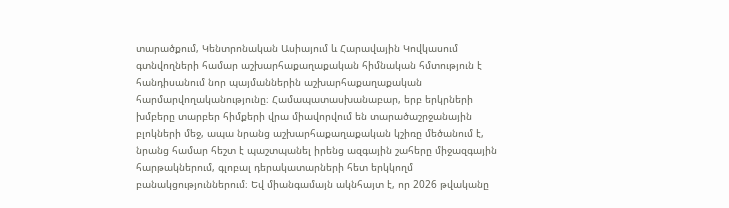տարածքում, Կենտրոնական Ասիայում և Հարավային Կովկասում գտնվողների համար աշխարհաքաղաքական հիմնական հմտություն է հանդիսանում նոր պայմաններին աշխարհաքաղաքական հարմարվողականությունը։ Համապատասխանաբար, երբ երկրների խմբերը տարբեր հիմքերի վրա միավորվում են տարածաշրջանային բլոկների մեջ, ապա նրանց աշխարհաքաղաքական կշիռը մեծանում է, նրանց համար հեշտ է պաշտպանել իրենց ազգային շահերը միջազգային հարթակներում, գլոբալ դերակատարների հետ երկկողմ բանակցություններում։ Եվ միանգամայն ակնհայտ է, որ 2026 թվականը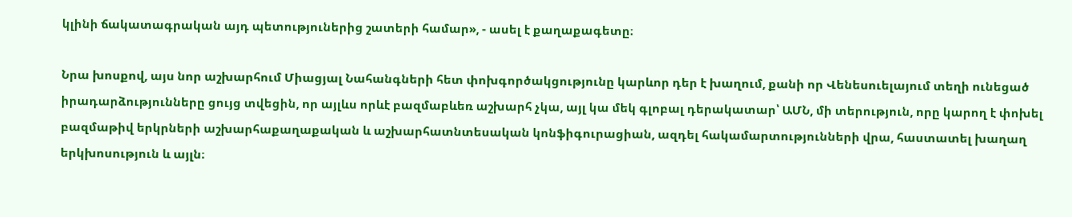կլինի ճակատագրական այդ պետություներից շատերի համար», - ասել է քաղաքագետը։

Նրա խոսքով, այս նոր աշխարհում Միացյալ Նահանգների հետ փոխգործակցությունը կարևոր դեր է խաղում, քանի որ Վենեսուելայում տեղի ունեցած իրադարձությունները ցույց տվեցին, որ այլևս որևէ բազմաբևեռ աշխարհ չկա, այլ կա մեկ գլոբալ դերակատար՝ ԱՄՆ, մի տերություն, որը կարող է փոխել բազմաթիվ երկրների աշխարհաքաղաքական և աշխարհատնտեսական կոնֆիգուրացիան, ազդել հակամարտությունների վրա, հաստատել խաղաղ երկխոսություն և այլն։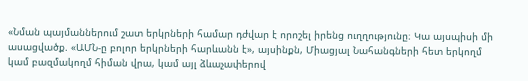«Նման պայմաններում շատ երկրների համար դժվար է որոշել իրենց ուղղությունը։ Կա այսպիսի մի ասացվածք. «ԱՄՆ-ը բոլոր երկրների հարևանն է», այսինքն, Միացյալ Նահանգների հետ երկողմ կամ բազմակողմ հիման վրա, կամ այլ ձևաչափերով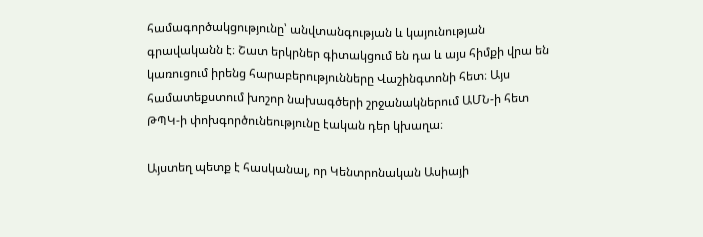համագործակցությունը՝ անվտանգության և կայունության գրավականն է։ Շատ երկրներ գիտակցում են դա և այս հիմքի վրա են կառուցում իրենց հարաբերությունները Վաշինգտոնի հետ։ Այս համատեքստում խոշոր նախագծերի շրջանակներում ԱՄՆ-ի հետ ԹՊԿ-ի փոխգործունեությունը էական դեր կխաղա։

Այստեղ պետք է հասկանալ, որ Կենտրոնական Ասիայի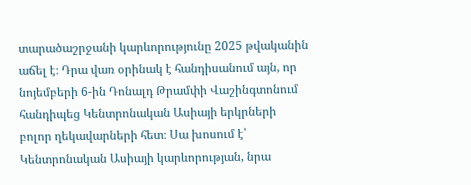տարածաշրջանի կարևորությունը 2025 թվականին աճել է։ Դրա վառ օրինակ է հանդիսանում այն, որ նոյեմբերի 6-ին Դոնալդ Թրամփի Վաշինգտոնում հանդիպեց Կենտրոնական Ասիայի երկրների բոլոր ղեկավարների հետ։ Սա խոսում է՝ Կենտրոնական Ասիայի կարևորության, նրա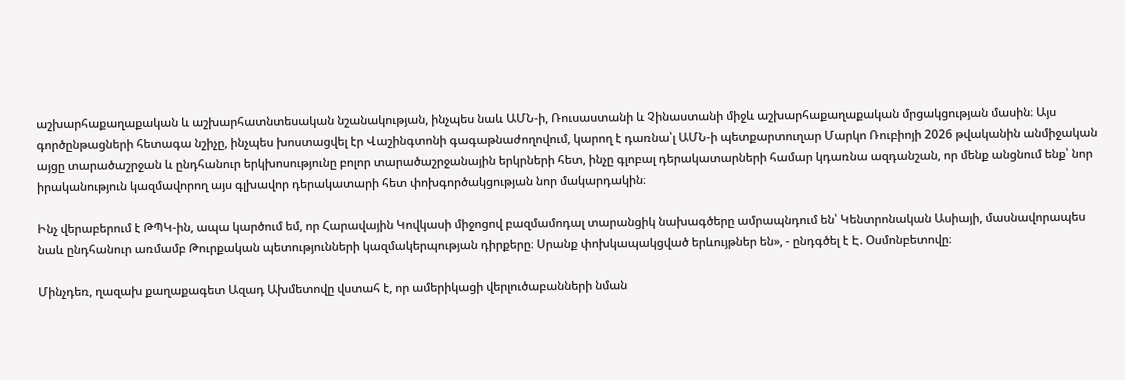աշխարհաքաղաքական և աշխարհատնտեսական նշանակության, ինչպես նաև ԱՄՆ-ի, Ռուսաստանի և Չինաստանի միջև աշխարհաքաղաքական մրցակցության մասին։ Այս գործընթացների հետագա նշիչը, ինչպես խոստացվել էր Վաշինգտոնի գագաթնաժողովում, կարող է դառնա՝լ ԱՄՆ-ի պետքարտուղար Մարկո Ռուբիոյի 2026 թվականին անմիջական այցը տարածաշրջան և ընդհանուր երկխոսությունը բոլոր տարածաշրջանային երկրների հետ, ինչը գլոբալ դերակատարների համար կդառնա ազդանշան, որ մենք անցնում ենք՝ նոր իրականություն կազմավորող այս գլխավոր դերակատարի հետ փոխգործակցության նոր մակարդակին։

Ինչ վերաբերում է ԹՊԿ-ին, ապա կարծում եմ, որ Հարավային Կովկասի միջոցով բազմամոդալ տարանցիկ նախագծերը ամրապնդում են՝ Կենտրոնական Ասիայի, մասնավորապես նաև ընդհանուր առմամբ Թուրքական պետությունների կազմակերպության դիրքերը։ Սրանք փոխկապակցված երևույթներ են», - ընդգծել է Է. Օսմոնբետովը։

Մինչդեռ, ղազախ քաղաքագետ Ազադ Ախմետովը վստահ է, որ ամերիկացի վերլուծաբանների նման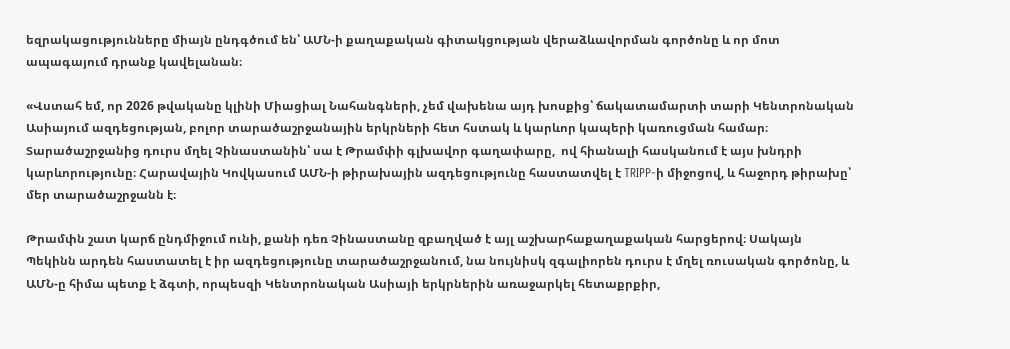եզրակացությունները միայն ընդգծում են՝ ԱՄՆ-ի քաղաքական գիտակցության վերաձևավորման գործոնը և որ մոտ ապագայում դրանք կավելանան։

«Վստահ եմ, որ 2026 թվականը կլինի Միացիալ Նահանգների, չեմ վախենա այդ խոսքից՝ ճակատամարտի տարի Կենտրոնական Ասիայում ազդեցության, բոլոր տարածաշրջանային երկրների հետ հստակ և կարևոր կապերի կառուցման համար։ Տարածաշրջանից դուրս մղել Չինաստանին՝ սա է Թրամփի գլխավոր գաղափարը,  ով հիանալի հասկանում է այս խնդրի կարևորությունը։ Հարավային Կովկասում ԱՄՆ-ի թիրախային ազդեցությունը հաստատվել է TRIPP-ի միջոցով, և հաջորդ թիրախը՝ մեր տարածաշրջանն է։

Թրամփն շատ կարճ ընդմիջում ունի, քանի դեռ Չինաստանը զբաղված է այլ աշխարհաքաղաքական հարցերով։ Սակայն Պեկինն արդեն հաստատել է իր ազդեցությունը տարածաշրջանում, նա նույնիսկ զգալիորեն դուրս է մղել ռուսական գործոնը, և ԱՄՆ-ը հիմա պետք է ձգտի, որպեսզի Կենտրոնական Ասիայի երկրներին առաջարկել հետաքրքիր,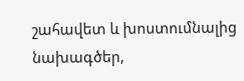շահավետ և խոստումնալից նախագծեր,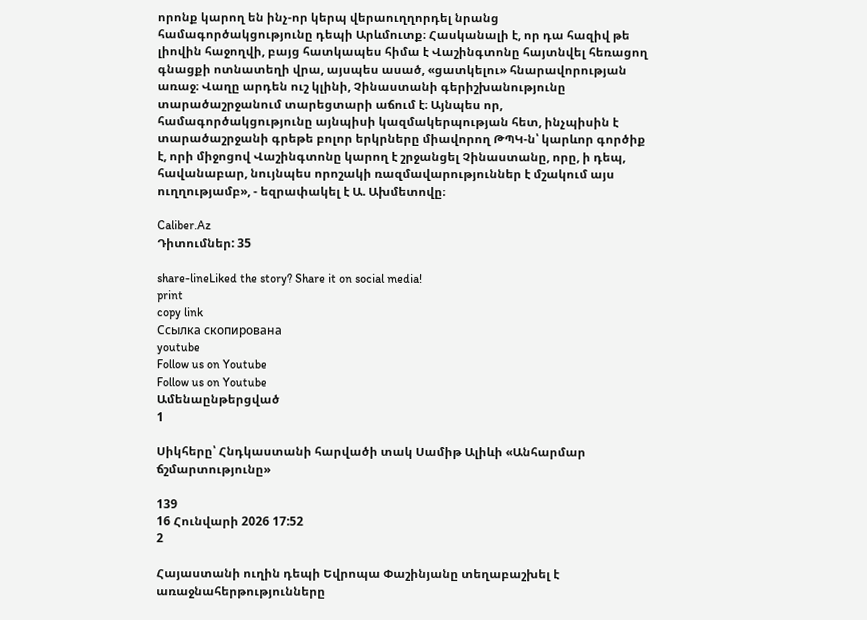որոնք կարող են ինչ-որ կերպ վերաուղղորդել նրանց համագործակցությունը դեպի Արևմուտք։ Հասկանալի է, որ դա հազիվ թե լիովին հաջողվի, բայց հատկապես հիմա է Վաշինգտոնը հայտնվել հեռացող գնացքի ոտնատեղի վրա, այսպես ասած, «ցատկելու» հնարավորության առաջ։ Վաղը արդեն ուշ կլինի, Չինաստանի գերիշխանությունը տարածաշրջանում տարեցտարի աճում է։ Այնպես որ, համագործակցությունը այնպիսի կազմակերպության հետ, ինչպիսին է տարածաշրջանի գրեթե բոլոր երկրները միավորող ԹՊԿ-ն՝ կարևոր գործիք է, որի միջոցով Վաշինգտոնը կարող է շրջանցել Չինաստանը, որը, ի դեպ, հավանաբար, նույնպես որոշակի ռազմավարություններ է մշակում այս ուղղությամբ», - եզրափակել է Ա. Ախմետովը։

Caliber.Az
Դիտումներ: 35

share-lineLiked the story? Share it on social media!
print
copy link
Ссылка скопирована
youtube
Follow us on Youtube
Follow us on Youtube
Ամենաընթերցված
1

Սիկհերը՝ Հնդկաստանի հարվածի տակ Սամիթ Ալիևի «Անհարմար ճշմարտությունը»

139
16 Հունվարի 2026 17:52
2

Հայաստանի ուղին դեպի Եվրոպա Փաշինյանը տեղաբաշխել է առաջնահերթությունները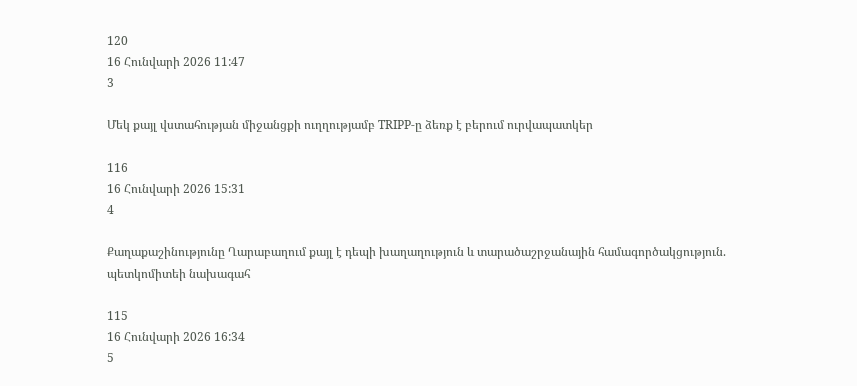120
16 Հունվարի 2026 11:47
3

Մեկ քայլ վստահության միջանցքի ուղղությամբ TRIPP-ը ձեռք է բերում ուրվապատկեր

116
16 Հունվարի 2026 15:31
4

Քաղաքաշինությունը Ղարաբաղում քայլ է դեպի խաղաղություն և տարածաշրջանային համագործակցություն. պետկոմիտեի նախագահ

115
16 Հունվարի 2026 16:34
5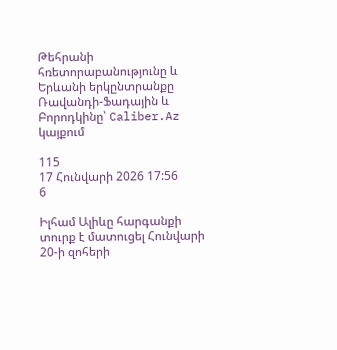Թեհրանի հռետորաբանությունը և Երևանի երկընտրանքը Ռավանդի-Ֆադային և Բորոդկինը՝ Caliber.Az կայքում

115
17 Հունվարի 2026 17:56
6

Իլհամ Ալիևը հարգանքի տուրք է մատուցել Հունվարի 20-ի զոհերի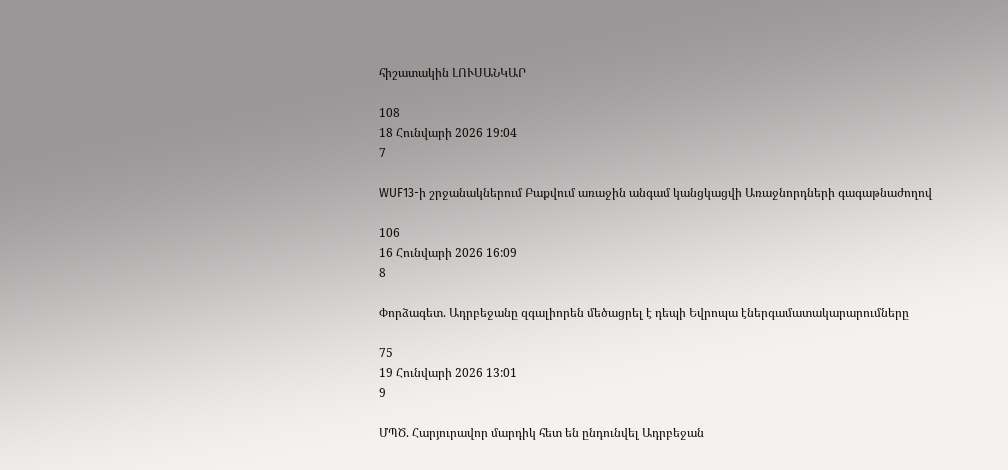հիշատակին ԼՈՒՍԱՆԿԱՐ

108
18 Հունվարի 2026 19:04
7

WUF13-ի շրջանակներում Բաքվում առաջին անգամ կանցկացվի Առաջնորդների գագաթնաժողով

106
16 Հունվարի 2026 16:09
8

Փորձագետ. Ադրբեջանը զգալիորեն մեծացրել է դեպի Եվրոպա էներգամատակարարումները

75
19 Հունվարի 2026 13:01
9

ՄՊԾ. Հարյուրավոր մարդիկ հետ են ընդունվել Ադրբեջան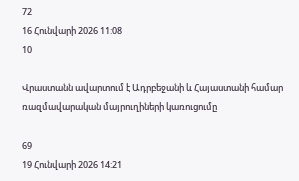72
16 Հունվարի 2026 11:08
10

Վրաստանն ավարտում է Ադրբեջանի և Հայաստանի համար ռազմավարական մայրուղիների կառուցումը

69
19 Հունվարի 2026 14:21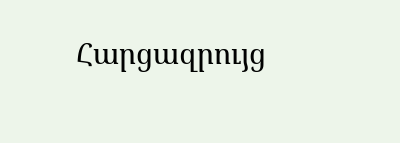Հարցազրույց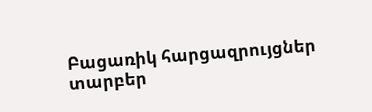Բացառիկ հարցազրույցներ տարբեր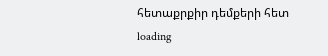հետաքրքիր դեմքերի հետ
loading